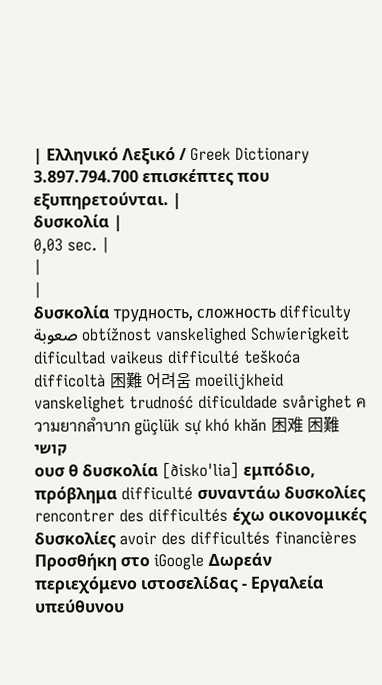| Ελληνικό Λεξικό / Greek Dictionary 3.897.794.700 επισκέπτες που εξυπηρετούνται. |
δυσκολία |
0,03 sec. |
|
|
δυσκολία трудность, сложность difficulty صعوبة obtížnost vanskelighed Schwierigkeit dificultad vaikeus difficulté teškoća difficoltà 困難 어려움 moeilijkheid vanskelighet trudność dificuldade svårighet ความยากลำบาก güçlük sự khó khăn 困难 困難 קושי
ουσ θ δυσκολία [ðisko'lia] εμπόδιο, πρόβλημα difficulté συναντάω δυσκολίες rencontrer des difficultés έχω οικονομικές δυσκολίες avoir des difficultés financières Προσθήκη στο iGoogle Δωρεάν περιεχόμενο ιστοσελίδας - Εργαλεία υπεύθυνου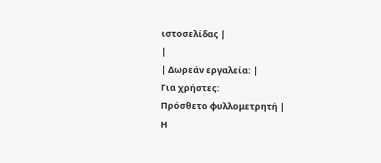ιστοσελίδας |
|
| Δωρεάν εργαλεία: |
Για χρήστες:
Πρόσθετο φυλλομετρητή |
Η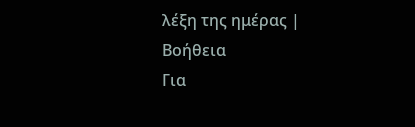λέξη της ημέρας |
Βοήθεια
Για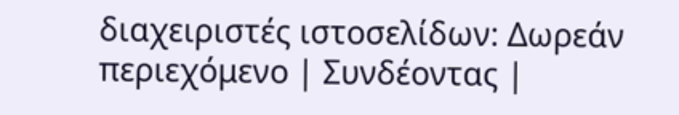διαχειριστές ιστοσελίδων: Δωρεάν περιεχόμενο | Συνδέοντας |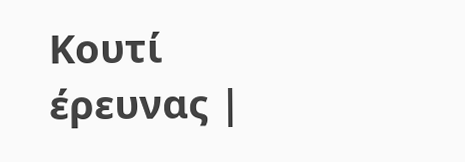Κουτί έρευνας |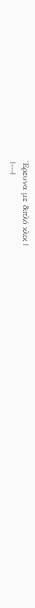Έρευνα με διπλό κλικ |
|---|